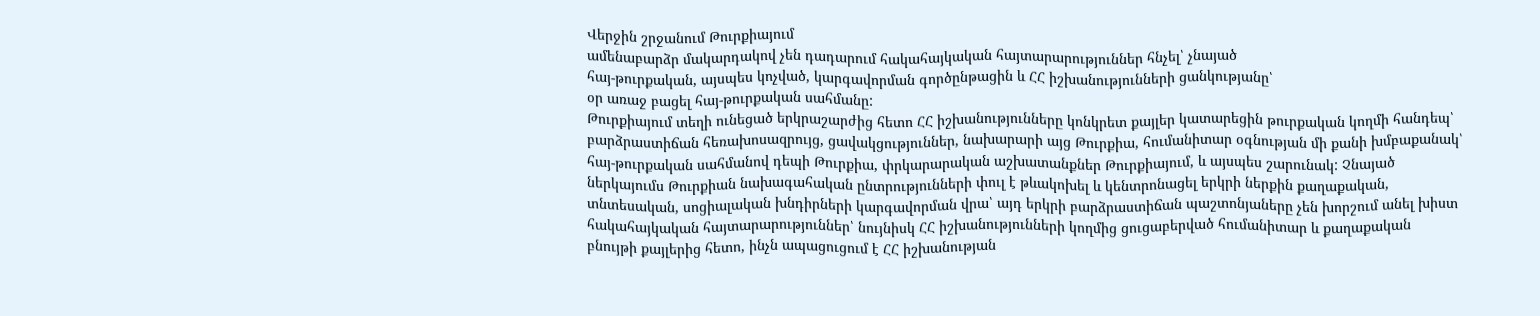Վերջին շրջանում Թուրքիայում
ամենաբարձր մակարդակով չեն դադարում հակահայկական հայտարարություններ հնչել՝ չնայած
հայ-թուրքական, այսպես կոչված, կարգավորման գործընթացին և ՀՀ իշխանությունների ցանկությանը՝
օր առաջ բացել հայ-թուրքական սահմանը:
Թուրքիայում տեղի ունեցած երկրաշարժից հետո ՀՀ իշխանությունները կոնկրետ քայլեր կատարեցին թուրքական կողմի հանդեպ՝ բարձրաստիճան հեռախոսազրույց, ցավակցություններ, նախարարի այց Թուրքիա, հումանիտար օգնության մի քանի խմբաքանակ՝ հայ-թուրքական սահմանով դեպի Թուրքիա, փրկարարական աշխատանքներ Թուրքիայում, և այսպես շարունակ: Չնայած ներկայումս Թուրքիան նախագահական ընտրությունների փուլ է թևակոխել և կենտրոնացել երկրի ներքին քաղաքական, տնտեսական, սոցիալական խնդիրների կարգավորման վրա՝ այդ երկրի բարձրաստիճան պաշտոնյաները չեն խորշում անել խիստ հակահայկական հայտարարություններ՝ նույնիսկ ՀՀ իշխանությունների կողմից ցուցաբերված հումանիտար և քաղաքական բնույթի քայլերից հետո, ինչն ապացուցում է ՀՀ իշխանության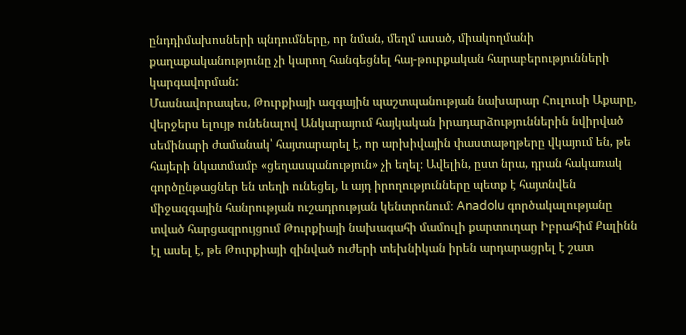ընդդիմախոսների պնդումները, որ նման, մեղմ ասած, միակողմանի քաղաքականությունը չի կարող հանգեցնել հայ-թուրքական հարաբերությունների կարգավորման:
Մասնավորապես, Թուրքիայի ազգային պաշտպանության նախարար Հուլուսի Աքարը, վերջերս ելույթ ունենալով Անկարայում հայկական իրադարձություններին նվիրված սեմինարի ժամանակ՝ հայտարարել է, որ արխիվային փաստաթղթերը վկայում են, թե հայերի նկատմամբ «ցեղասպանություն» չի եղել։ Ավելին, ըստ նրա, դրան հակառակ գործընթացներ են տեղի ունեցել, և այդ իրողությունները պետք է հայտնվեն միջազգային հանրության ուշադրության կենտրոնում։ Anadolu գործակալությանը տված հարցազրույցում Թուրքիայի նախագահի մամուլի քարտուղար Իբրահիմ Քալինն էլ ասել է, թե Թուրքիայի զինված ուժերի տեխնիկան իրեն արդարացրել է շատ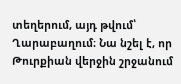տեղերում, այդ թվում՝ Ղարաբաղում։ Նա նշել է, որ Թուրքիան վերջին շրջանում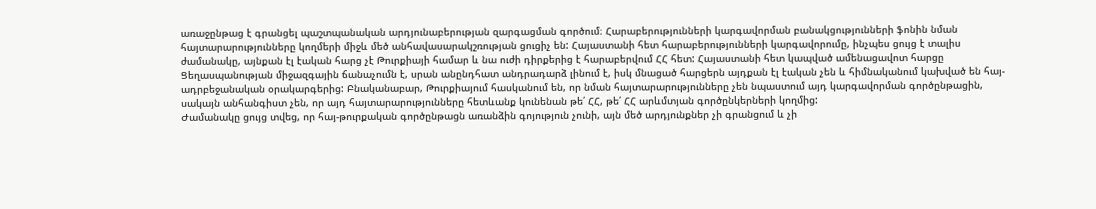առաջընթաց է գրանցել պաշտպանական արդյունաբերության զարգացման գործում։ Հարաբերությունների կարգավորման բանակցությունների ֆոնին նման հայտարարությունները կողմերի միջև մեծ անհավասարակշռության ցուցիչ են: Հայաստանի հետ հարաբերությունների կարգավորումը, ինչպես ցույց է տալիս ժամանակը, այնքան էլ էական հարց չէ Թուրքիայի համար և նա ուժի դիրքերից է հարաբերվում ՀՀ հետ: Հայաստանի հետ կապված ամենացավոտ հարցը Ցեղասպանության միջազգային ճանաչումն է, սրան անընդհատ անդրադարձ լինում է, իսկ մնացած հարցերն այդքան էլ էական չեն և հիմնականում կախված են հայ-ադրբեջանական օրակարգերից: Բնականաբար, Թուրքիայում հասկանում են, որ նման հայտարարությունները չեն նպաստում այդ կարգավորման գործընթացին, սակայն անհանգիստ չեն, որ այդ հայտարարությունները հետևանք կունենան թե՛ ՀՀ, թե՛ ՀՀ արևմտյան գործընկերների կողմից:
Ժամանակը ցույց տվեց, որ հայ-թուրքական գործընթացն առանձին գոյություն չունի, այն մեծ արդյունքներ չի գրանցում և չի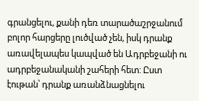գրանցելու, քանի դեռ տարածաշրջանում բոլոր հարցերը լուծված չեն, իսկ դրանք առավելապես կապված են Ադրբեջանի ու ադրբեջանականի շահերի հետ: Ըստ էութան՝ դրանք առանձնացնելու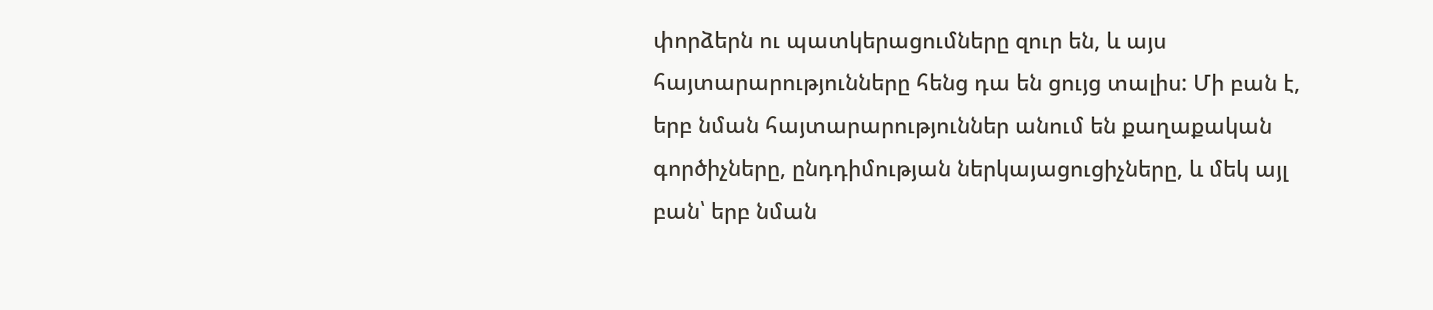փորձերն ու պատկերացումները զուր են, և այս հայտարարությունները հենց դա են ցույց տալիս: Մի բան է, երբ նման հայտարարություններ անում են քաղաքական գործիչները, ընդդիմության ներկայացուցիչները, և մեկ այլ բան՝ երբ նման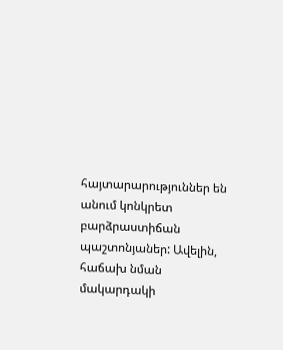հայտարարություններ են անում կոնկրետ բարձրաստիճան պաշտոնյաներ: Ավելին, հաճախ նման մակարդակի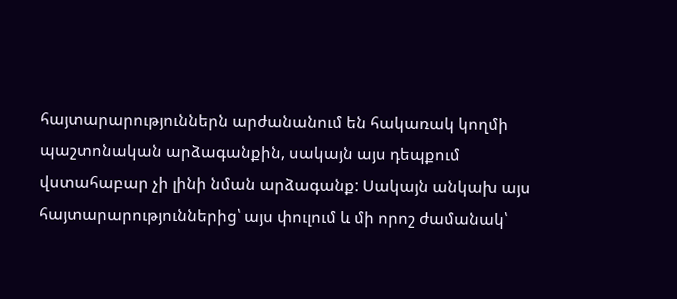հայտարարություններն արժանանում են հակառակ կողմի պաշտոնական արձագանքին, սակայն այս դեպքում վստահաբար չի լինի նման արձագանք: Սակայն անկախ այս հայտարարություններից՝ այս փուլում և մի որոշ ժամանակ՝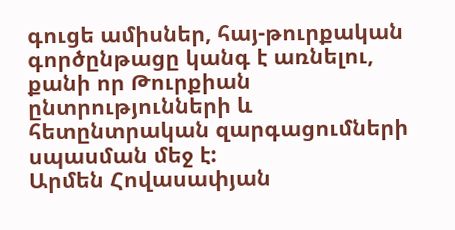գուցե ամիսներ, հայ-թուրքական գործընթացը կանգ է առնելու, քանի որ Թուրքիան ընտրությունների և հետընտրական զարգացումների սպասման մեջ է:
Արմեն Հովասափյան